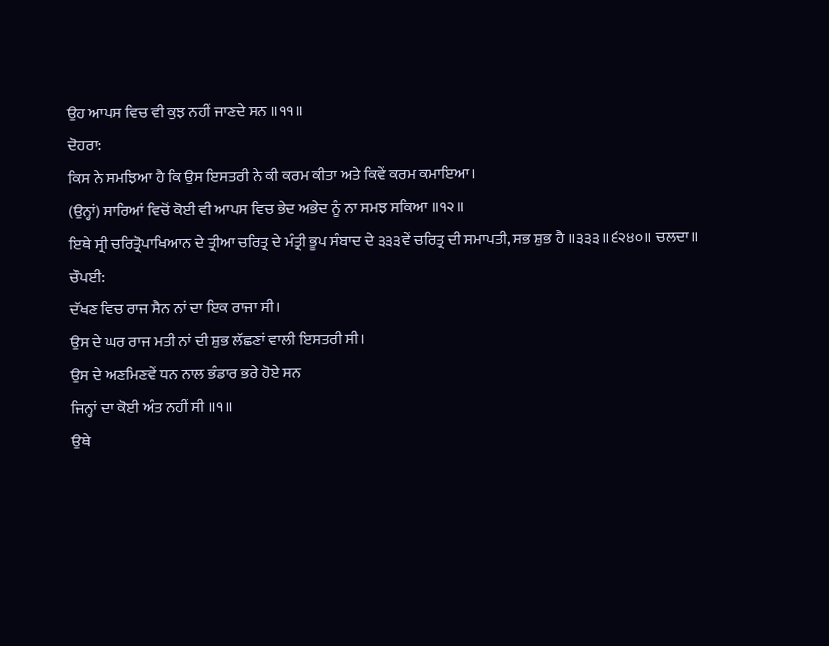ਉਹ ਆਪਸ ਵਿਚ ਵੀ ਕੁਝ ਨਹੀਂ ਜਾਣਦੇ ਸਨ ॥੧੧॥
ਦੋਹਰਾ:
ਕਿਸ ਨੇ ਸਮਝਿਆ ਹੈ ਕਿ ਉਸ ਇਸਤਰੀ ਨੇ ਕੀ ਕਰਮ ਕੀਤਾ ਅਤੇ ਕਿਵੇਂ ਕਰਮ ਕਮਾਇਆ।
(ਉਨ੍ਹਾਂ) ਸਾਰਿਆਂ ਵਿਚੋਂ ਕੋਈ ਵੀ ਆਪਸ ਵਿਚ ਭੇਦ ਅਭੇਦ ਨੂੰ ਨਾ ਸਮਝ ਸਕਿਆ ॥੧੨॥
ਇਥੇ ਸ੍ਰੀ ਚਰਿਤ੍ਰੋਪਾਖਿਆਨ ਦੇ ਤ੍ਰੀਆ ਚਰਿਤ੍ਰ ਦੇ ਮੰਤ੍ਰੀ ਭੂਪ ਸੰਬਾਦ ਦੇ ੩੩੩ਵੇਂ ਚਰਿਤ੍ਰ ਦੀ ਸਮਾਪਤੀ, ਸਭ ਸ਼ੁਭ ਹੈ ॥੩੩੩॥੬੨੪੦॥ ਚਲਦਾ॥
ਚੌਪਈ:
ਦੱਖਣ ਵਿਚ ਰਾਜ ਸੈਨ ਨਾਂ ਦਾ ਇਕ ਰਾਜਾ ਸੀ।
ਉਸ ਦੇ ਘਰ ਰਾਜ ਮਤੀ ਨਾਂ ਦੀ ਸ਼ੁਭ ਲੱਛਣਾਂ ਵਾਲੀ ਇਸਤਰੀ ਸੀ।
ਉਸ ਦੇ ਅਣਮਿਣਵੇਂ ਧਨ ਨਾਲ ਭੰਡਾਰ ਭਰੇ ਹੋਏ ਸਨ
ਜਿਨ੍ਹਾਂ ਦਾ ਕੋਈ ਅੰਤ ਨਹੀਂ ਸੀ ॥੧॥
ਉਥੇ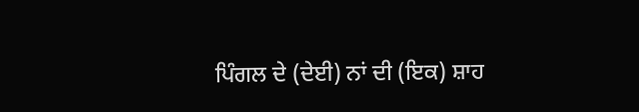ਪਿੰਗਲ ਦੇ (ਦੇਈ) ਨਾਂ ਦੀ (ਇਕ) ਸ਼ਾਹ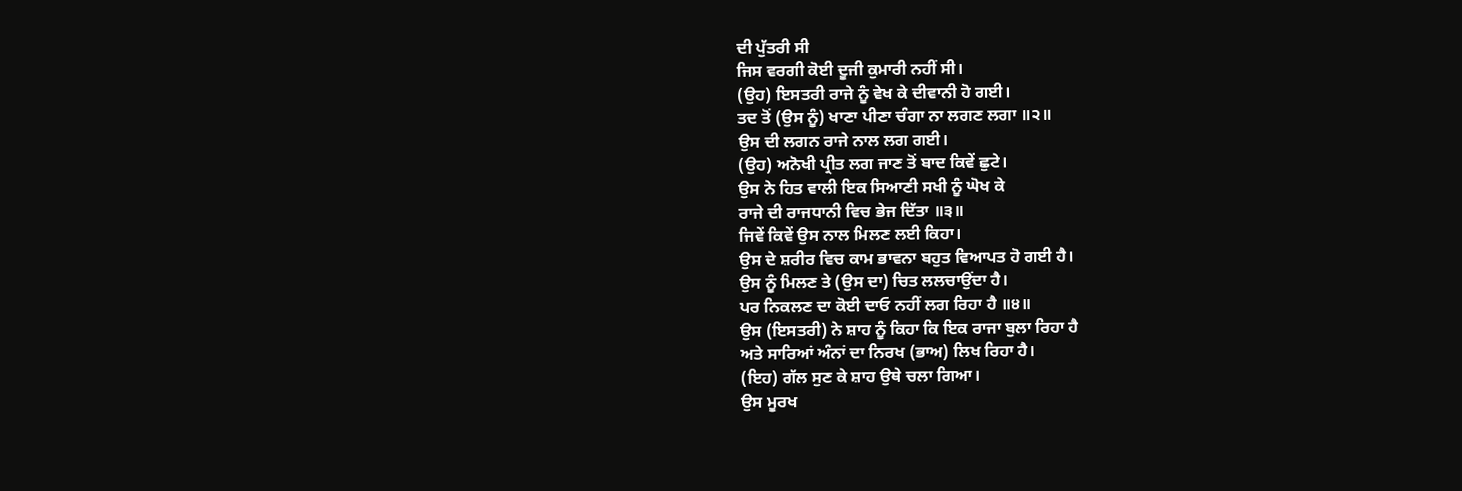ਦੀ ਪੁੱਤਰੀ ਸੀ
ਜਿਸ ਵਰਗੀ ਕੋਈ ਦੂਜੀ ਕੁਮਾਰੀ ਨਹੀਂ ਸੀ।
(ਉਹ) ਇਸਤਰੀ ਰਾਜੇ ਨੂੰ ਵੇਖ ਕੇ ਦੀਵਾਨੀ ਹੋ ਗਈ।
ਤਦ ਤੋਂ (ਉਸ ਨੂੰ) ਖਾਣਾ ਪੀਣਾ ਚੰਗਾ ਨਾ ਲਗਣ ਲਗਾ ॥੨॥
ਉਸ ਦੀ ਲਗਨ ਰਾਜੇ ਨਾਲ ਲਗ ਗਈ।
(ਉਹ) ਅਨੋਖੀ ਪ੍ਰੀਤ ਲਗ ਜਾਣ ਤੋਂ ਬਾਦ ਕਿਵੇਂ ਛੁਟੇ।
ਉਸ ਨੇ ਹਿਤ ਵਾਲੀ ਇਕ ਸਿਆਣੀ ਸਖੀ ਨੂੰ ਘੋਖ ਕੇ
ਰਾਜੇ ਦੀ ਰਾਜਧਾਨੀ ਵਿਚ ਭੇਜ ਦਿੱਤਾ ॥੩॥
ਜਿਵੇਂ ਕਿਵੇਂ ਉਸ ਨਾਲ ਮਿਲਣ ਲਈ ਕਿਹਾ।
ਉਸ ਦੇ ਸ਼ਰੀਰ ਵਿਚ ਕਾਮ ਭਾਵਨਾ ਬਹੁਤ ਵਿਆਪਤ ਹੋ ਗਈ ਹੈ।
ਉਸ ਨੂੰ ਮਿਲਣ ਤੇ (ਉਸ ਦਾ) ਚਿਤ ਲਲਚਾਉਂਦਾ ਹੈ।
ਪਰ ਨਿਕਲਣ ਦਾ ਕੋਈ ਦਾਓ ਨਹੀਂ ਲਗ ਰਿਹਾ ਹੈ ॥੪॥
ਉਸ (ਇਸਤਰੀ) ਨੇ ਸ਼ਾਹ ਨੂੰ ਕਿਹਾ ਕਿ ਇਕ ਰਾਜਾ ਬੁਲਾ ਰਿਹਾ ਹੈ
ਅਤੇ ਸਾਰਿਆਂ ਅੰਨਾਂ ਦਾ ਨਿਰਖ (ਭਾਅ) ਲਿਖ ਰਿਹਾ ਹੈ।
(ਇਹ) ਗੱਲ ਸੁਣ ਕੇ ਸ਼ਾਹ ਉਥੇ ਚਲਾ ਗਿਆ।
ਉਸ ਮੂਰਖ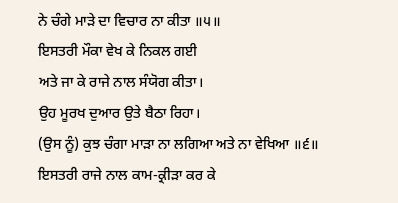ਨੇ ਚੰਗੇ ਮਾੜੇ ਦਾ ਵਿਚਾਰ ਨਾ ਕੀਤਾ ॥੫॥
ਇਸਤਰੀ ਮੌਕਾ ਵੇਖ ਕੇ ਨਿਕਲ ਗਈ
ਅਤੇ ਜਾ ਕੇ ਰਾਜੇ ਨਾਲ ਸੰਯੋਗ ਕੀਤਾ।
ਉਹ ਮੂਰਖ ਦੁਆਰ ਉਤੇ ਬੈਠਾ ਰਿਹਾ।
(ਉਸ ਨੂੰ) ਕੁਝ ਚੰਗਾ ਮਾੜਾ ਨਾ ਲਗਿਆ ਅਤੇ ਨਾ ਵੇਖਿਆ ॥੬॥
ਇਸਤਰੀ ਰਾਜੇ ਨਾਲ ਕਾਮ-ਕ੍ਰੀੜਾ ਕਰ ਕੇ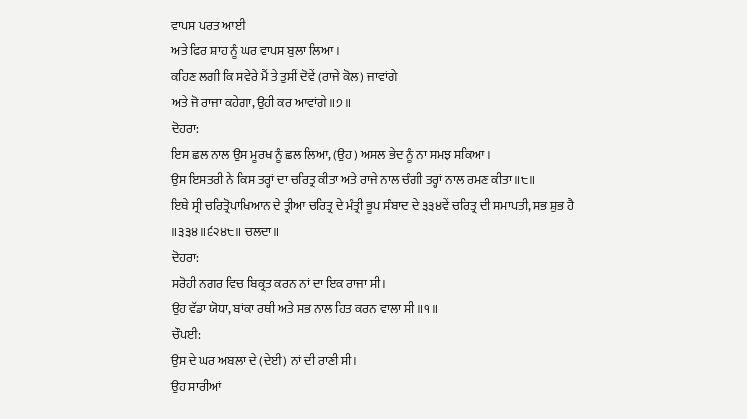ਵਾਪਸ ਪਰਤ ਆਈ
ਅਤੇ ਫਿਰ ਸ਼ਾਹ ਨੂੰ ਘਰ ਵਾਪਸ ਬੁਲਾ ਲਿਆ।
ਕਹਿਣ ਲਗੀ ਕਿ ਸਵੇਰੇ ਮੈਂ ਤੇ ਤੁਸੀਂ ਦੋਵੇਂ (ਰਾਜੇ ਕੋਲ) ਜਾਵਾਂਗੇ
ਅਤੇ ਜੋ ਰਾਜਾ ਕਹੇਗਾ, ਉਹੀ ਕਰ ਆਵਾਂਗੇ ॥੭॥
ਦੋਹਰਾ:
ਇਸ ਛਲ ਨਾਲ ਉਸ ਮੂਰਖ ਨੂੰ ਛਲ ਲਿਆ, (ਉਹ) ਅਸਲ ਭੇਦ ਨੂੰ ਨਾ ਸਮਝ ਸਕਿਆ।
ਉਸ ਇਸਤਰੀ ਨੇ ਕਿਸ ਤਰ੍ਹਾਂ ਦਾ ਚਰਿਤ੍ਰ ਕੀਤਾ ਅਤੇ ਰਾਜੇ ਨਾਲ ਚੰਗੀ ਤਰ੍ਹਾਂ ਨਾਲ ਰਮਣ ਕੀਤਾ ॥੮॥
ਇਥੇ ਸ੍ਰੀ ਚਰਿਤ੍ਰੋਪਾਖਿਆਨ ਦੇ ਤ੍ਰੀਆ ਚਰਿਤ੍ਰ ਦੇ ਮੰਤ੍ਰੀ ਭੂਪ ਸੰਬਾਦ ਦੇ ੩੩੪ਵੇਂ ਚਰਿਤ੍ਰ ਦੀ ਸਮਾਪਤੀ, ਸਭ ਸ਼ੁਭ ਹੈ ॥੩੩੪॥੬੨੪੮॥ ਚਲਦਾ॥
ਦੋਹਰਾ:
ਸਰੋਹੀ ਨਗਰ ਵਿਚ ਬਿਕ੍ਰਤ ਕਰਨ ਨਾਂ ਦਾ ਇਕ ਰਾਜਾ ਸੀ।
ਉਹ ਵੱਡਾ ਯੋਧਾ, ਬਾਂਕਾ ਰਥੀ ਅਤੇ ਸਭ ਨਾਲ ਹਿਤ ਕਰਨ ਵਾਲਾ ਸੀ ॥੧॥
ਚੌਪਈ:
ਉਸ ਦੇ ਘਰ ਅਬਲਾ ਦੇ (ਦੇਈ) ਨਾਂ ਦੀ ਰਾਣੀ ਸੀ।
ਉਹ ਸਾਰੀਆਂ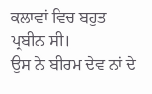ਕਲਾਵਾਂ ਵਿਚ ਬਹੁਤ ਪ੍ਰਬੀਨ ਸੀ।
ਉਸ ਨੇ ਬੀਰਮ ਦੇਵ ਨਾਂ ਦੇ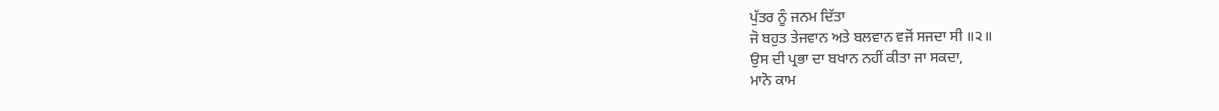ਪੁੱਤਰ ਨੂੰ ਜਨਮ ਦਿੱਤਾ
ਜੋ ਬਹੁਤ ਤੇਜਵਾਨ ਅਤੇ ਬਲਵਾਨ ਵਜੋਂ ਸਜਦਾ ਸੀ ॥੨॥
ਉਸ ਦੀ ਪ੍ਰਭਾ ਦਾ ਬਖਾਨ ਨਹੀਂ ਕੀਤਾ ਜਾ ਸਕਦਾ,
ਮਾਨੋ ਕਾਮ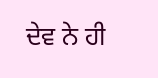ਦੇਵ ਨੇ ਹੀ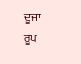ਦੂਜਾ ਰੂਪ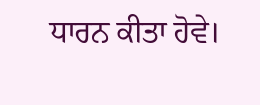ਧਾਰਨ ਕੀਤਾ ਹੋਵੇ।